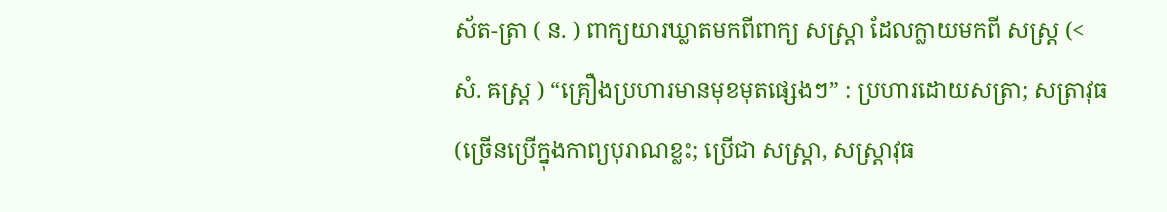ស័ត-ត្រា ( ន. ) ពាក្យយារឃ្លាតមកពីពាក្យ សស្រ្តា ដែលក្លាយមកពី សស្រ្ត (< សំ. ឝស្រ្ត ) “គ្រឿងប្រហារមានមុខមុតផ្សេងៗ” : ប្រហារដោយសត្រា; សត្រាវុធ (ច្រើនប្រើក្នុងកាព្យបុរាណខ្លះ; ប្រើជា សស្រ្តា, សស្រ្តាវុធ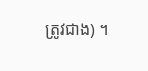ត្រូវជាង) ។